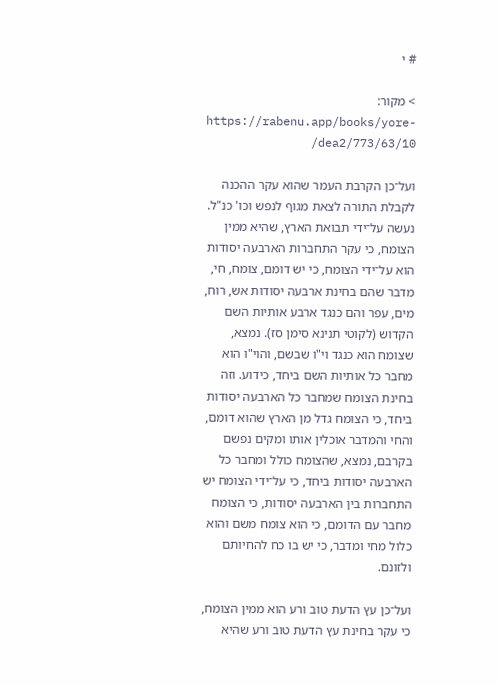# י

> מקור: https://rabenu.app/books/yore-dea2/773/63/10/

ועל־כן הקרבת העמר שהוא עקר ההכנה לקבלת התורה לצאת מגוף לנפש וכו' כנ"ל. נעשה על־ידי תבואת הארץ, שהיא ממין הצומח, כי עקר התחברות הארבעה יסודות הוא על־ידי הצומח, כי יש דומם, צומח, חי, מדבר שהם בחינת ארבעה יסודות אש, רוח, מים, עפר והם כנגד ארבע אותיות השם הקדוש (לקוטי תנינא סימן סז). נמצא, שצומח הוא כנגד וי"ו שבשם, והוי"ו הוא מחבר כל אותיות השם ביחד, כידוע. וזה בחינת הצומח שמחבר כל הארבעה יסודות ביחד, כי הצומח גדל מן הארץ שהוא דומם, והחי והמדבר אוכלין אותו ומקים נפשם בקרבם, נמצא, שהצומח כולל ומחבר כל הארבעה יסודות ביחד, כי על־ידי הצומח יש התחברות בין הארבעה יסודות, כי הצומח מחבר עם הדומם, כי הוא צומח משם והוא כלול מחי ומדבר, כי יש בו כח להחיותם ולזונם.

ועל־כן עץ הדעת טוב ורע הוא ממין הצומח, כי עקר בחינת עץ הדעת טוב ורע שהיא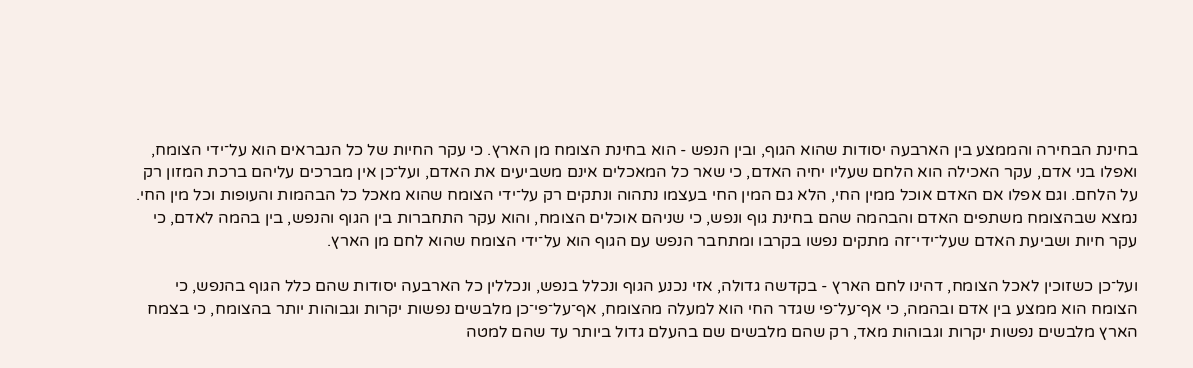בחינת הבחירה והממצע בין הארבעה יסודות שהוא הגוף, ובין הנפש - הוא בחינת הצומח מן הארץ. כי עקר החיות של כל הנבראים הוא על־ידי הצומח, ואפלו בני אדם, עקר האכילה הוא הלחם שעליו יחיה האדם, כי שאר כל המאכלים אינם משביעים את האדם, ועל־כן אין מברכים עליהם ברכת המזון רק על הלחם. וגם אפלו אם האדם אוכל ממין החי, הלא גם המין החי בעצמו נתהוה ונתקים רק על־ידי הצומח שהוא מאכל כל הבהמות והעופות וכל מין החי. נמצא שבהצומח משתפים האדם והבהמה שהם בחינת גוף ונפש, כי שניהם אוכלים הצומח, והוא עקר התחברות בין הגוף והנפש, בין בהמה לאדם, כי עקר חיות ושביעת האדם שעל־ידי־זה מתקים נפשו בקרבו ומתחבר הנפש עם הגוף הוא על־ידי הצומח שהוא לחם מן הארץ.

ועל־כן כשזוכין לאכל הצומח, דהינו לחם הארץ - בקדשה גדולה, אזי נכנע הגוף ונכלל בנפש, ונכללין כל הארבעה יסודות שהם כלל הגוף בהנפש, כי הצומח הוא ממצע בין אדם ובהמה, כי אף־על־פי שגדר החי הוא למעלה מהצומח, אף־על־פי־כן מלבשים נפשות יקרות וגבוהות יותר בהצומח, כי בצמח הארץ מלבשים נפשות יקרות וגבוהות מאד, רק שהם מלבשים שם בהעלם גדול ביותר עד שהם למטה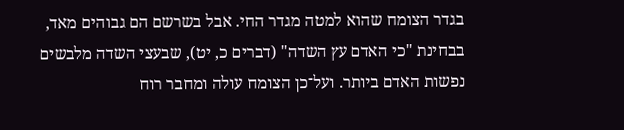בגדר הצומח שהוא למטה מגדר החי. אבל בשרשם הם גבוהים מאד, בבחינת "כי האדם עץ השדה" (דברים כ, יט), שבעצי השדה מלבשים נפשות האדם ביותר. ועל־כן הצומח עולה ומחבר רוח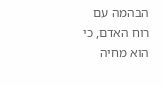הבהמה עם רוח האדם, כי הוא מחיה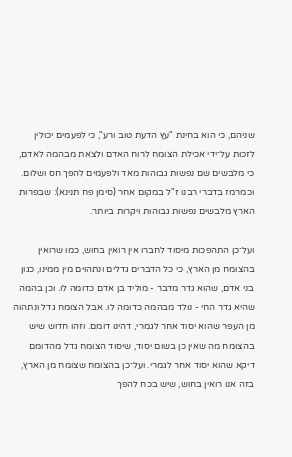שניהם, כי הוא בחינת "עץ הדעת טוב ורע", כי לפעמים יכולין לזכות על־ידי אכילת הצומח לרוח האדם ולצאת מבהמה לאדם, כי מלבשים שם נפשות גבוהות מאד ולפעמים להפך חס ושלום. וכמרמז בדברי רבנו ז"ל במקום אחר (סימן פח תנינא): שבפרות הארץ מלבשים נפשות גבוהות ויקרות ביותר.

ועל־כן התהפכות מיסוד לחברו אין רואין בחוש, כמו שרואין בהצומח מן הארץ, כי כל הדברים גדלים ונתהוים מין ממינו, כגון בני אדם, שהוא גדר מדבר - מוליד בן אדם כדומה לו. וכן בהמה שהיא גדר החי - נולד מבהמה כדומה לו. אבל הצומח גדל ונתהוה מן העפר שהוא יסוד אחר לגמרי, דהינו דומם. וזהו חדוש שיש בהצומח מה שאין כן בשום יסוד, שיסוד הצומח גדל מהדומם דיקא שהוא יסוד אחר לגמרי. ועל־כן בהצומח שצומח מן הארץ, בזה אנו רואין בחוש, שיש בכח להפך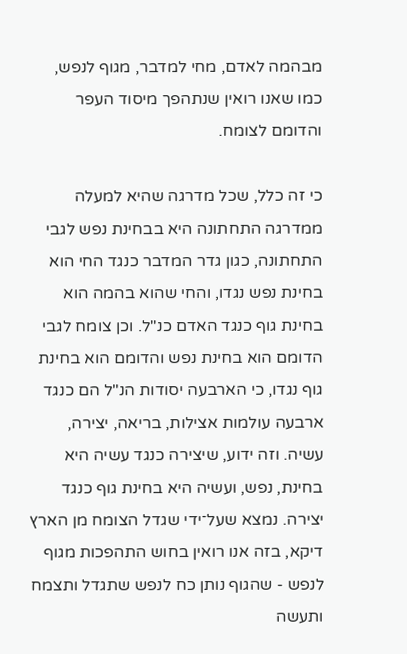מבהמה לאדם, מחי למדבר, מגוף לנפש, כמו שאנו רואין שנתהפך מיסוד העפר והדומם לצומח.

כי זה כלל, שכל מדרגה שהיא למעלה ממדרגה התחתונה היא בבחינת נפש לגבי התחתונה, כגון גדר המדבר כנגד החי הוא בחינת נפש נגדו, והחי שהוא בהמה הוא בחינת גוף כנגד האדם כנ"ל. וכן צומח לגבי הדומם הוא בחינת נפש והדומם הוא בחינת גוף נגדו, כי הארבעה יסודות הנ"ל הם כנגד ארבעה עולמות אצילות, בריאה, יצירה, עשיה. וזה ידוע, שיצירה כנגד עשיה היא בחינת, נפש, ועשיה היא בחינת גוף כנגד יצירה. נמצא שעל־ידי שגדל הצומח מן הארץ דיקא, בזה אנו רואין בחוש התהפכות מגוף לנפש - שהגוף נותן כח לנפש שתגדל ותצמח ותעשה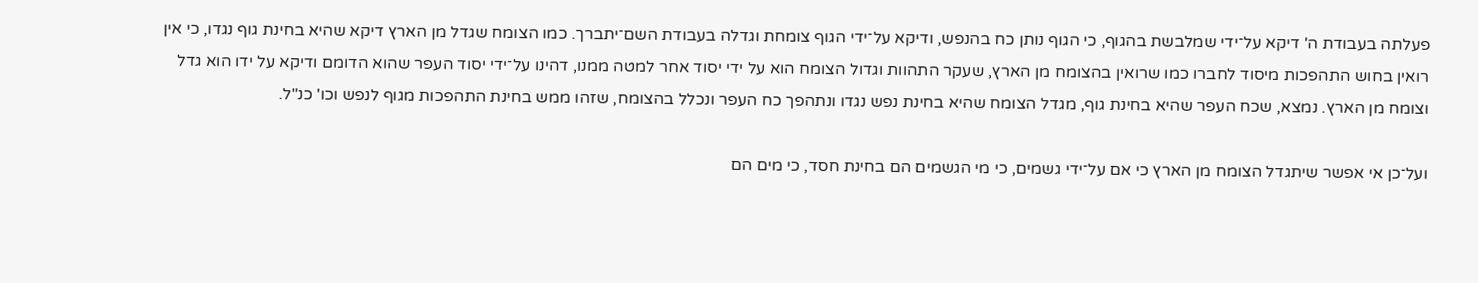פעלתה בעבודת ה' דיקא על־ידי שמלבשת בהגוף, כי הגוף נותן כח בהנפש, ודיקא על־ידי הגוף צומחת וגדלה בעבודת השם־יתברך. כמו הצומח שגדל מן הארץ דיקא שהיא בחינת גוף נגדו, כי אין רואין בחוש התהפכות מיסוד לחברו כמו שרואין בהצומח מן הארץ, שעקר התהוות וגדול הצומח הוא על ידי יסוד אחר למטה ממנו, דהינו על־ידי יסוד העפר שהוא הדומם ודיקא על ידו הוא גדל וצומח מן הארץ. נמצא, שכח העפר שהיא בחינת גוף, מגדל הצומח שהיא בחינת נפש נגדו ונתהפך כח העפר ונכלל בהצומח, שזהו ממש בחינת התהפכות מגוף לנפש וכו' כנ"ל.

ועל־כן אי אפשר שיתגדל הצומח מן הארץ כי אם על־ידי גשמים, כי מי הגשמים הם בחינת חסד, כי מים הם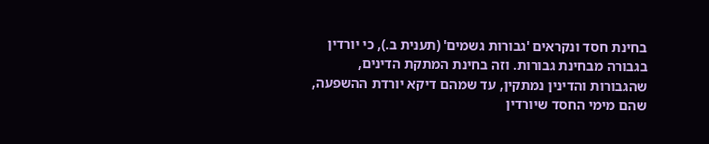בחינת חסד ונקראים 'גבורות גשמים' (תענית ב.), כי יורדין בגבורה מבחינת גבורות. וזה בחינת המתקת הדינים, שהגבורות והדינין נמתקין, עד שמהם דיקא יורדת ההשפעה, שהם מימי החסד שיורדין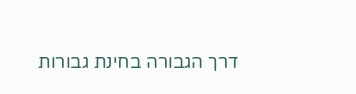דרך הגבורה בחינת גבורות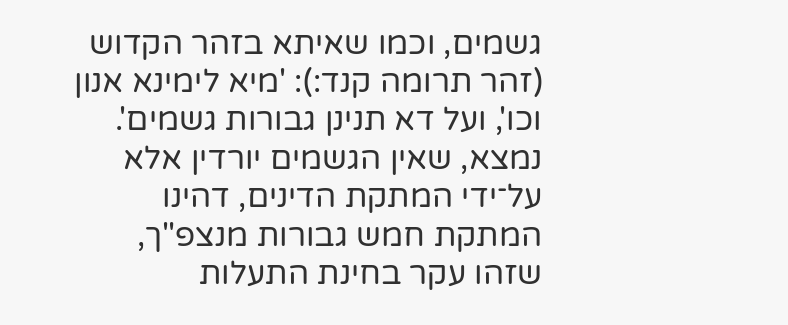גשמים, וכמו שאיתא בזהר הקדוש (זהר תרומה קנד:): 'מיא לימינא אנון וכו', ועל דא תנינן גבורות גשמים'. נמצא, שאין הגשמים יורדין אלא על־ידי המתקת הדינים, דהינו המתקת חמש גבורות מנצפ"ך, שזהו עקר בחינת התעלות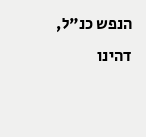הנפש כנ"ל, דהינו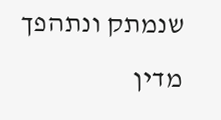שנמתק ונתהפך מדין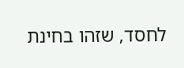לחסד, שזהו בחינת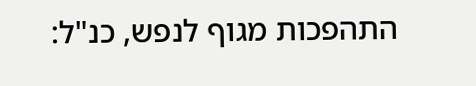התהפכות מגוף לנפש, כנ"ל: